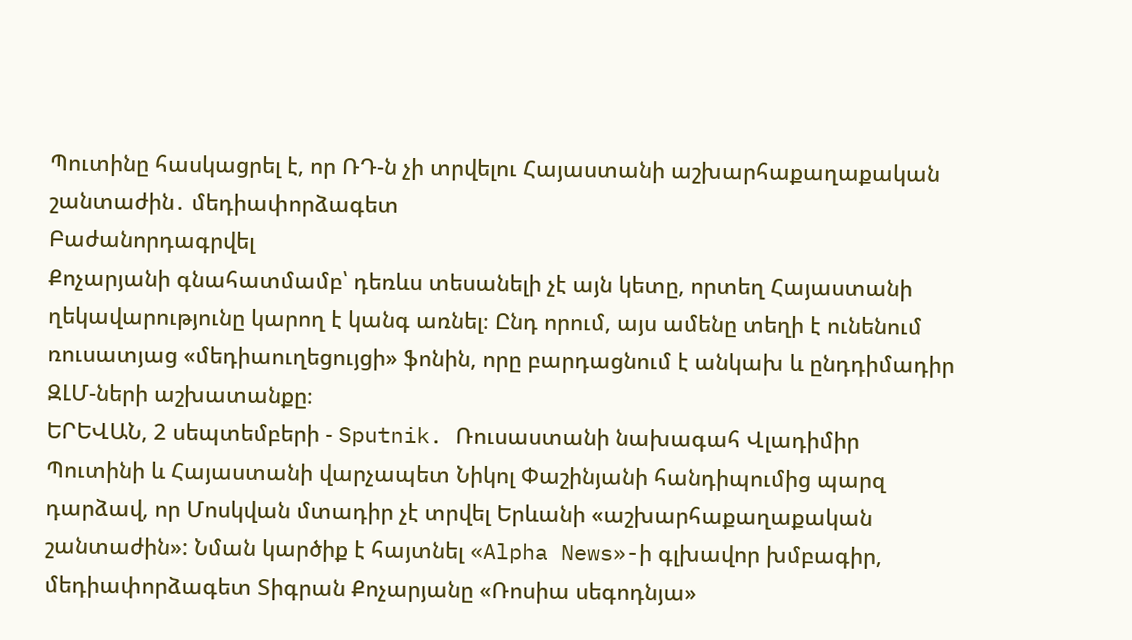Պուտինը հասկացրել է, որ ՌԴ-ն չի տրվելու Հայաստանի աշխարհաքաղաքական շանտաժին․ մեդիափորձագետ
Բաժանորդագրվել
Քոչարյանի գնահատմամբ՝ դեռևս տեսանելի չէ այն կետը, որտեղ Հայաստանի ղեկավարությունը կարող է կանգ առնել։ Ընդ որում, այս ամենը տեղի է ունենում ռուսատյաց «մեդիաուղեցույցի» ֆոնին, որը բարդացնում է անկախ և ընդդիմադիր ԶԼՄ-ների աշխատանքը։
ԵՐԵՎԱՆ, 2 սեպտեմբերի - Sputnik. Ռուսաստանի նախագահ Վլադիմիր Պուտինի և Հայաստանի վարչապետ Նիկոլ Փաշինյանի հանդիպումից պարզ դարձավ, որ Մոսկվան մտադիր չէ տրվել Երևանի «աշխարհաքաղաքական շանտաժին»: Նման կարծիք է հայտնել «Alpha News»-ի գլխավոր խմբագիր, մեդիափորձագետ Տիգրան Քոչարյանը «Ռոսիա սեգոդնյա»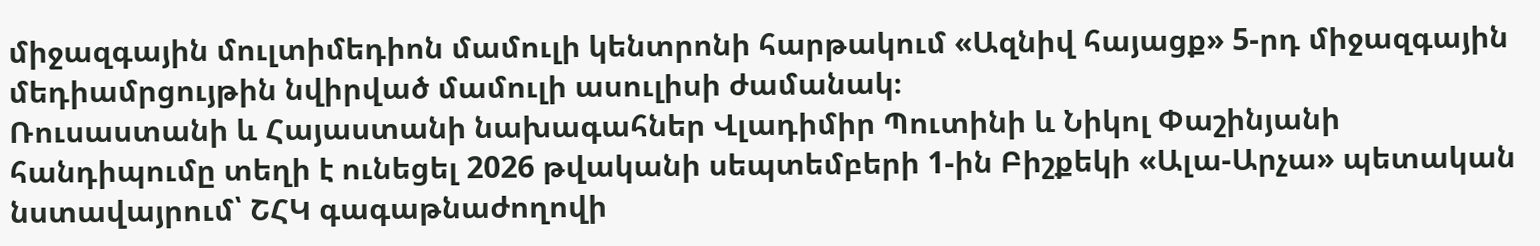միջազգային մուլտիմեդիոն մամուլի կենտրոնի հարթակում «Ազնիվ հայացք» 5-րդ միջազգային մեդիամրցույթին նվիրված մամուլի ասուլիսի ժամանակ։
Ռուսաստանի և Հայաստանի նախագահներ Վլադիմիր Պուտինի և Նիկոլ Փաշինյանի հանդիպումը տեղի է ունեցել 2026 թվականի սեպտեմբերի 1-ին Բիշքեկի «Ալա-Արչա» պետական նստավայրում՝ ՇՀԿ գագաթնաժողովի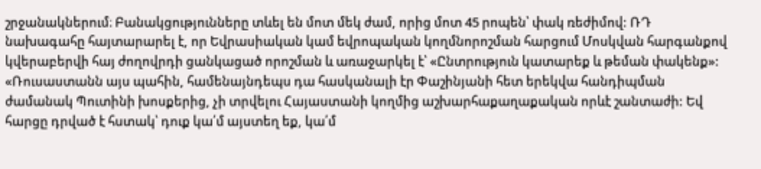շրջանակներում։ Բանակցությունները տևել են մոտ մեկ ժամ, որից մոտ 45 րոպեն՝ փակ ռեժիմով: ՌԴ նախագահը հայտարարել է, որ Եվրասիական կամ եվրոպական կողմնորոշման հարցում Մոսկվան հարգանքով կվերաբերվի հայ ժողովրդի ցանկացած որոշման և առաջարկել է՝ «Ընտրություն կատարեք և թեման փակենք»:
«Ռուսաստանն այս պահին, համենայնդեպս դա հասկանալի էր Փաշինյանի հետ երեկվա հանդիպման ժամանակ Պուտինի խոսքերից, չի տրվելու Հայաստանի կողմից աշխարհաքաղաքական որևէ շանտաժի: Եվ հարցը դրված է հստակ՝ դուք կա՛մ այստեղ եք, կա՛մ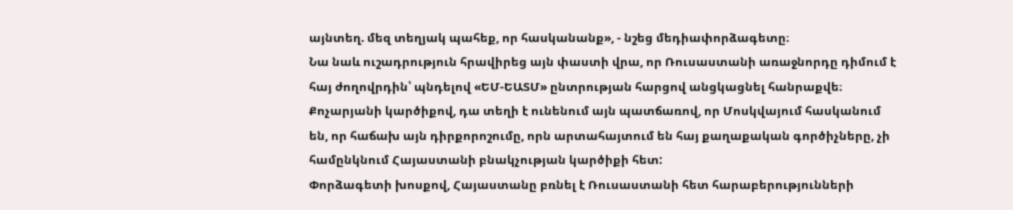այնտեղ. մեզ տեղյակ պահեք, որ հասկանանք», - նշեց մեդիափորձագետը։
Նա նաև ուշադրություն հրավիրեց այն փաստի վրա, որ Ռուսաստանի առաջնորդը դիմում է հայ ժողովրդին՝ պնդելով «ԵՄ-ԵԱՏՄ» ընտրության հարցով անցկացնել հանրաքվե։ Քոչարյանի կարծիքով, դա տեղի է ունենում այն պատճառով, որ Մոսկվայում հասկանում են, որ հաճախ այն դիրքորոշումը, որն արտահայտում են հայ քաղաքական գործիչները, չի համընկնում Հայաստանի բնակչության կարծիքի հետ:
Փորձագետի խոսքով, Հայաստանը բռնել է Ռուսաստանի հետ հարաբերությունների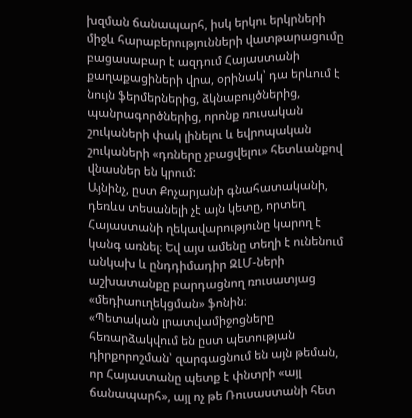խզման ճանապարհ, իսկ երկու երկրների միջև հարաբերությունների վատթարացումը բացասաբար է ազդում Հայաստանի քաղաքացիների վրա, օրինակ՝ դա երևում է նույն ֆերմերներից, ձկնաբույծներից, պանրագործներից, որոնք ռուսական շուկաների փակ լինելու և եվրոպական շուկաների «դռները չբացվելու» հետևանքով վնասներ են կրում:
Այնինչ, ըստ Քոչարյանի գնահատականի, դեռևս տեսանելի չէ այն կետը, որտեղ Հայաստանի ղեկավարությունը կարող է կանգ առնել։ Եվ այս ամենը տեղի է ունենում անկախ և ընդդիմադիր ԶԼՄ-ների աշխատանքը բարդացնող ռուսատյաց «մեդիաուղեկցման» ֆոնին։
«Պետական լրատվամիջոցները հեռարձակվում են ըստ պետության դիրքորոշման՝ զարգացնում են այն թեման, որ Հայաստանը պետք է փնտրի «այլ ճանապարհ», այլ ոչ թե Ռուսաստանի հետ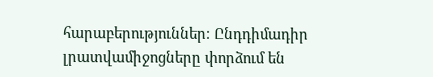հարաբերություններ։ Ընդդիմադիր լրատվամիջոցները փորձում են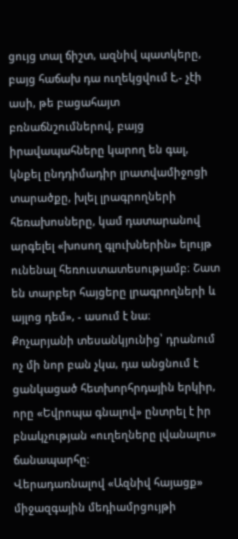ցույց տալ ճիշտ, ազնիվ պատկերը, բայց հաճախ դա ուղեկցվում է,- չէի ասի, թե բացահայտ բռնաճնշումներով, բայց իրավապահները կարող են գալ, կնքել ընդդիմադիր լրատվամիջոցի տարածքը, խլել լրագրողների հեռախոսները, կամ դատարանով արգելել «խոսող գլուխներին» ելույթ ունենալ հեռուստատեսությամբ։ Շատ են տարբեր հայցերը լրագրողների և այլոց դեմ», - ասում է նա։
Քոչարյանի տեսանկյունից՝ դրանում ոչ մի նոր բան չկա, դա անցնում է ցանկացած հետխորհրդային երկիր, որը «Եվրոպա գնալով» ընտրել է իր բնակչության «ուղեղները լվանալու» ճանապարհը։
Վերադառնալով «Ազնիվ հայացք» միջազգային մեդիամրցույթի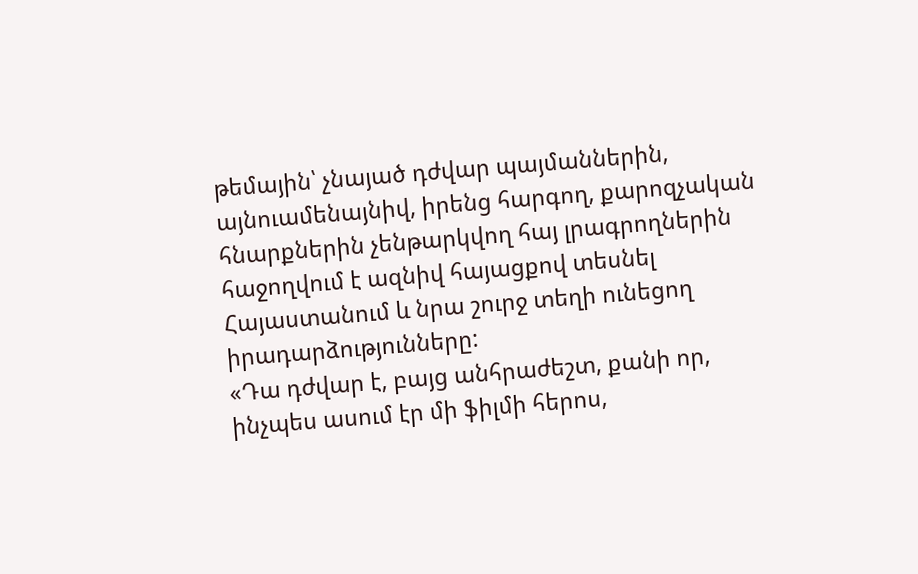թեմային՝ չնայած դժվար պայմաններին, այնուամենայնիվ, իրենց հարգող, քարոզչական հնարքներին չենթարկվող հայ լրագրողներին հաջողվում է ազնիվ հայացքով տեսնել Հայաստանում և նրա շուրջ տեղի ունեցող իրադարձությունները:
«Դա դժվար է, բայց անհրաժեշտ, քանի որ, ինչպես ասում էր մի ֆիլմի հերոս,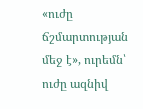«ուժը ճշմարտության մեջ է», ուրեմն՝ ուժը ազնիվ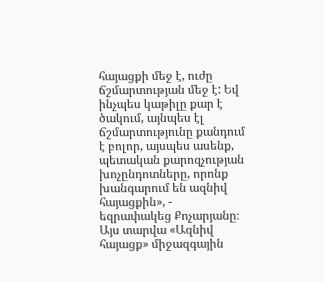հայացքի մեջ է, ուժը ճշմարտության մեջ է: Եվ ինչպես կաթիլը քար է ծակում, այնպես էլ ճշմարտությունը քանդում է բոլոր, այսպես ասենք, պետական քարոզչության խոչընդոտները, որոնք խանգարում են ազնիվ հայացքին», - եզրափակեց Քոչարյանը։
Այս տարվա «Ազնիվ հայացք» միջազգային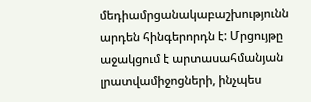մեդիամրցանակաբաշխությունն արդեն հինգերորդն է: Մրցույթը աջակցում է արտասահմանյան լրատվամիջոցների, ինչպես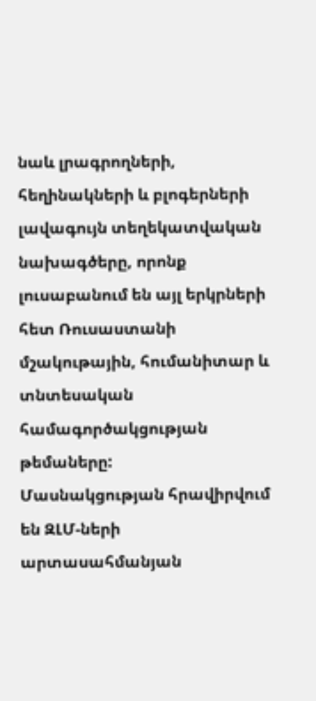նաև լրագրողների, հեղինակների և բլոգերների լավագույն տեղեկատվական նախագծերը, որոնք լուսաբանում են այլ երկրների հետ Ռուսաստանի մշակութային, հումանիտար և տնտեսական համագործակցության թեմաները:
Մասնակցության հրավիրվում են ԶԼՄ-ների արտասահմանյան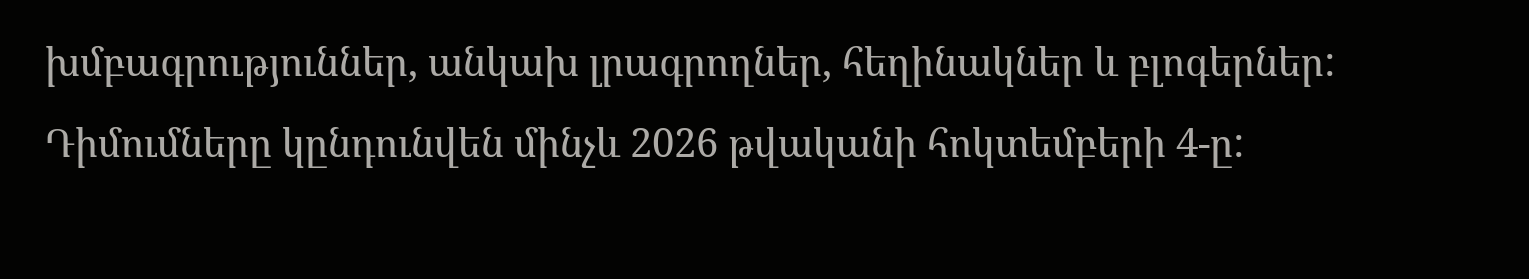խմբագրություններ, անկախ լրագրողներ, հեղինակներ և բլոգերներ: Դիմումները կընդունվեն մինչև 2026 թվականի հոկտեմբերի 4-ը: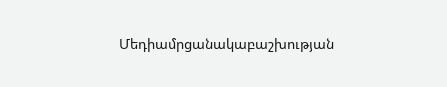Մեդիամրցանակաբաշխության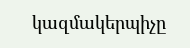կազմակերպիչը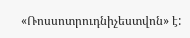«Ռոսսոտրուդնիչեստվոն» է: